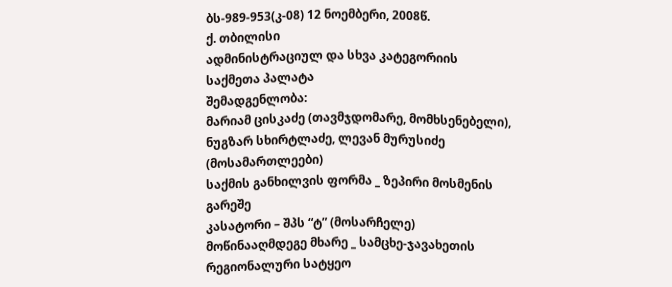ბს-989-953(კ-08) 12 ნოემბერი, 2008წ.
ქ. თბილისი
ადმინისტრაციულ და სხვა კატეგორიის
საქმეთა პალატა
შემადგენლობა:
მარიამ ცისკაძე (თავმჯდომარე, მომხსენებელი),
ნუგზარ სხირტლაძე, ლევან მურუსიძე (მოსამართლეები)
საქმის განხილვის ფორმა _ ზეპირი მოსმენის გარეშე
კასატორი – შპს “ტ” (მოსარჩელე)
მოწინააღმდეგე მხარე _ სამცხე-ჯავახეთის რეგიონალური სატყეო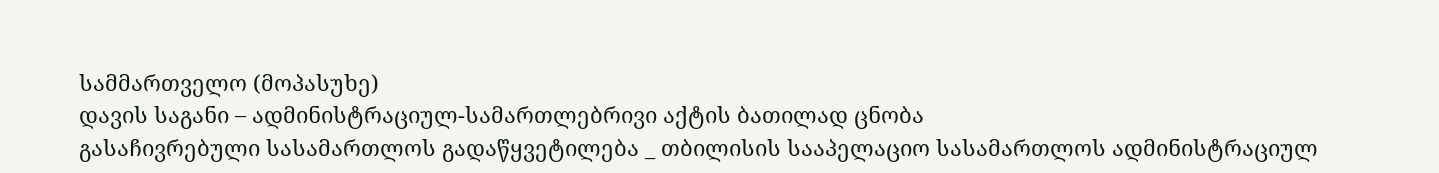სამმართველო (მოპასუხე)
დავის საგანი – ადმინისტრაციულ-სამართლებრივი აქტის ბათილად ცნობა
გასაჩივრებული სასამართლოს გადაწყვეტილება _ თბილისის სააპელაციო სასამართლოს ადმინისტრაციულ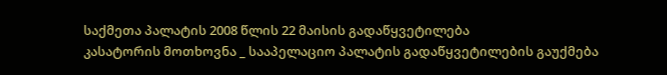საქმეთა პალატის 2008 წლის 22 მაისის გადაწყვეტილება
კასატორის მოთხოვნა _ სააპელაციო პალატის გადაწყვეტილების გაუქმება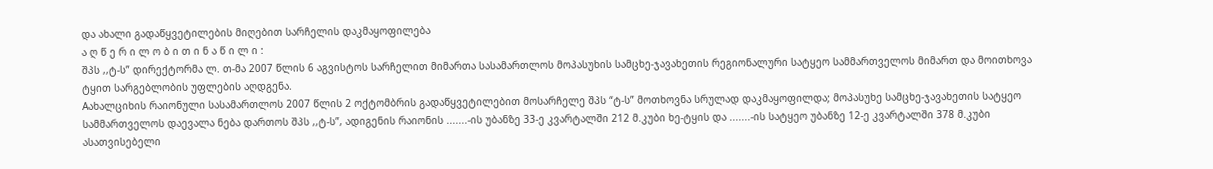და ახალი გადაწყვეტილების მიღებით სარჩელის დაკმაყოფილება
ა ღ წ ე რ ი ლ ო ბ ი თ ი ნ ა წ ი ლ ი :
შპს ,,ტ-ს” დირექტორმა ლ. თ-მა 2007 წლის 6 აგვისტოს სარჩელით მიმართა სასამართლოს მოპასუხის სამცხე-ჯავახეთის რეგიონალური სატყეო სამმართველოს მიმართ და მოითხოვა ტყით სარგებლობის უფლების აღდგენა.
Aახალციხის რაიონული სასამართლოს 2007 წლის 2 ოქტომბრის გადაწყვეტილებით მოსარჩელე შპს “ტ-ს” მოთხოვნა სრულად დაკმაყოფილდა; მოპასუხე სამცხე-ჯავახეთის სატყეო სამმართველოს დაევალა ნება დართოს შპს ,,ტ-ს”, ადიგენის რაიონის .......-ის უბანზე 33-ე კვარტალში 212 მ.კუბი ხე-ტყის და .......-ის სატყეო უბანზე 12-ე კვარტალში 378 მ.კუბი ასათვისებელი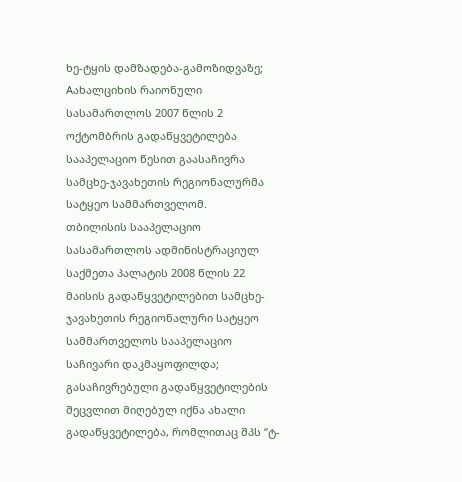ხე-ტყის დამზადება-გამოზიდვაზე;
Aახალციხის რაიონული სასამართლოს 2007 წლის 2 ოქტომბრის გადაწყვეტილება სააპელაციო წესით გაასაჩივრა სამცხე-ჯავახეთის რეგიონალურმა სატყეო სამმართველომ.
თბილისის სააპელაციო სასამართლოს ადმინისტრაციულ საქმეთა პალატის 2008 წლის 22 მაისის გადაწყვეტილებით სამცხე-ჯავახეთის რეგიონალური სატყეო სამმართველოს სააპელაციო საჩივარი დაკმაყოფილდა; გასაჩივრებული გადაწყვეტილების შეცვლით მიღებულ იქნა ახალი გადაწყვეტილება, რომლითაც შპს “ტ-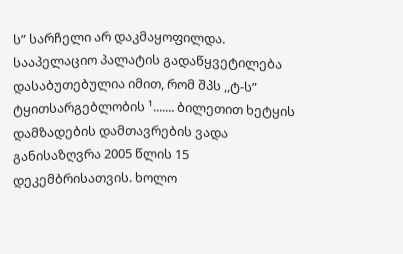ს” სარჩელი არ დაკმაყოფილდა.
სააპელაციო პალატის გადაწყვეტილება დასაბუთებულია იმით, რომ შპს ,,ტ-ს” ტყითსარგებლობის ¹....... ბილეთით ხეტყის დამზადების დამთავრების ვადა განისაზღვრა 2005 წლის 15 დეკემბრისათვის. ხოლო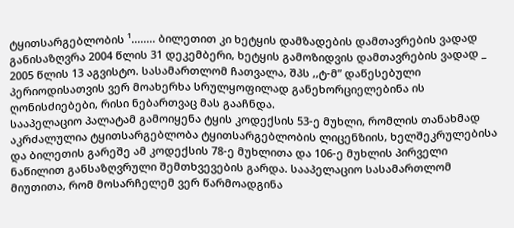ტყითსარგებლობის ¹........ ბილეთით კი ხეტყის დამზადების დამთავრების ვადად განისაზღვრა 2004 წლის 31 დეკემბერი, ხეტყის გამოზიდვის დამთავრების ვადად _ 2005 წლის 13 აგვისტო. სასამართლომ ჩათვალა, შპს ,,ტ-მ” დაწესებული პერიოდისათვის ვერ მოახერხა სრულყოფილად განეხორციელებინა ის ღონისძიებები, რისი ნებართვაც მას გააჩნდა.
სააპელაციო პალატამ გამოიყენა ტყის კოდექსის 53-ე მუხლი, რომლის თანახმად აკრძალულია ტყითსარგებლობა ტყითსარგებლობის ლიცენზიის, ხელშეკრულებისა და ბილეთის გარეშე ამ კოდექსის 78-ე მუხლითა და 106-ე მუხლის პირველი ნაწილით განსაზღვრული შემთხვევების გარდა. სააპელაციო სასამართლომ მიუთითა, რომ მოსარჩელემ ვერ წარმოადგინა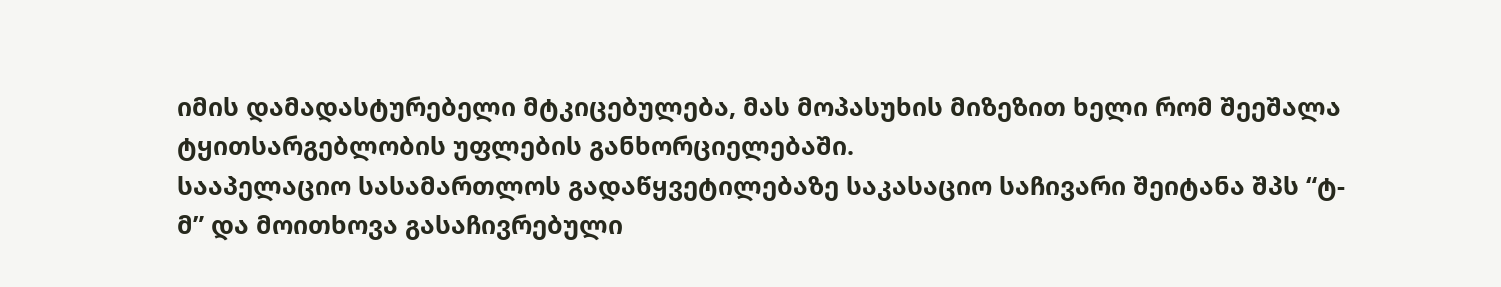იმის დამადასტურებელი მტკიცებულება, მას მოპასუხის მიზეზით ხელი რომ შეეშალა ტყითსარგებლობის უფლების განხორციელებაში.
სააპელაციო სასამართლოს გადაწყვეტილებაზე საკასაციო საჩივარი შეიტანა შპს “ტ-მ” და მოითხოვა გასაჩივრებული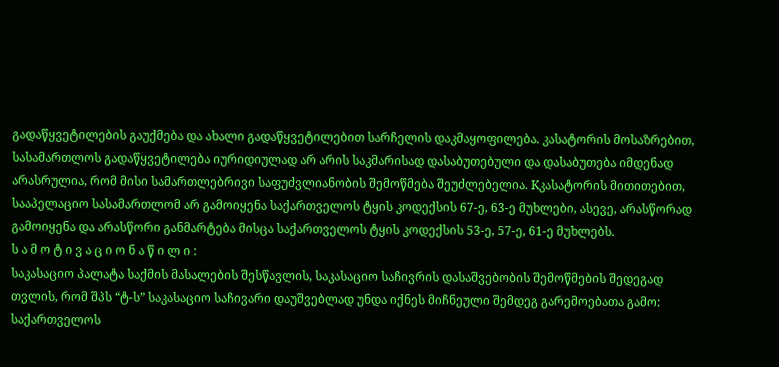გადაწყვეტილების გაუქმება და ახალი გადაწყვეტილებით სარჩელის დაკმაყოფილება. კასატორის მოსაზრებით, სასამართლოს გადაწყვეტილება იურიდიულად არ არის საკმარისად დასაბუთებული და დასაბუთება იმდენად არასრულია, რომ მისი სამართლებრივი საფუძვლიანობის შემოწმება შეუძლებელია. Kკასატორის მითითებით, სააპელაციო სასამართლომ არ გამოიყენა საქართველოს ტყის კოდექსის 67-ე, 63-ე მუხლები, ასევე, არასწორად გამოიყენა და არასწორი განმარტება მისცა საქართველოს ტყის კოდექსის 53-ე, 57-ე, 61-ე მუხლებს.
ს ა მ ო ტ ი ვ ა ც ი ო ნ ა წ ი ლ ი :
საკასაციო პალატა საქმის მასალების შესწავლის, საკასაციო საჩივრის დასაშვებობის შემოწმების შედეგად თვლის, რომ შპს “ტ-ს” საკასაციო საჩივარი დაუშვებლად უნდა იქნეს მიჩნეული შემდეგ გარემოებათა გამო:
საქართველოს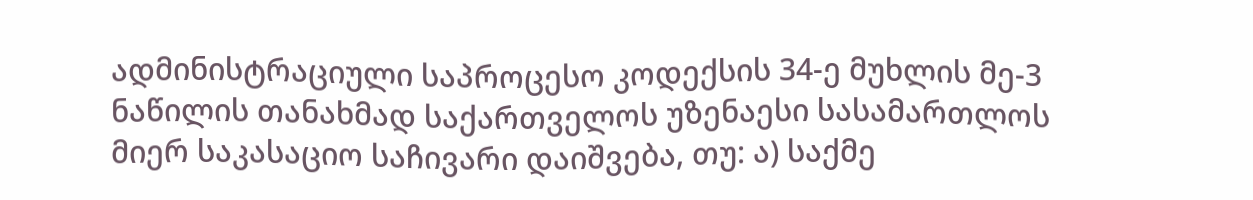ადმინისტრაციული საპროცესო კოდექსის 34-ე მუხლის მე-3 ნაწილის თანახმად საქართველოს უზენაესი სასამართლოს მიერ საკასაციო საჩივარი დაიშვება, თუ: ა) საქმე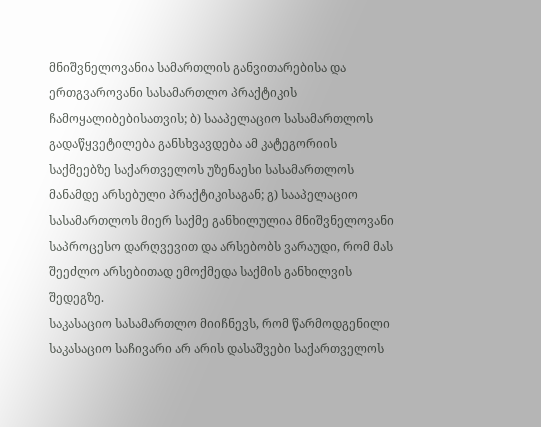მნიშვნელოვანია სამართლის განვითარებისა და ერთგვაროვანი სასამართლო პრაქტიკის ჩამოყალიბებისათვის; ბ) სააპელაციო სასამართლოს გადაწყვეტილება განსხვავდება ამ კატეგორიის საქმეებზე საქართველოს უზენაესი სასამართლოს მანამდე არსებული პრაქტიკისაგან; გ) სააპელაციო სასამართლოს მიერ საქმე განხილულია მნიშვნელოვანი საპროცესო დარღვევით და არსებობს ვარაუდი, რომ მას შეეძლო არსებითად ემოქმედა საქმის განხილვის შედეგზე.
საკასაციო სასამართლო მიიჩნევს, რომ წარმოდგენილი საკასაციო საჩივარი არ არის დასაშვები საქართველოს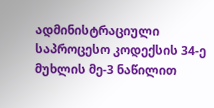ადმინისტრაციული საპროცესო კოდექსის 34-ე მუხლის მე-3 ნაწილით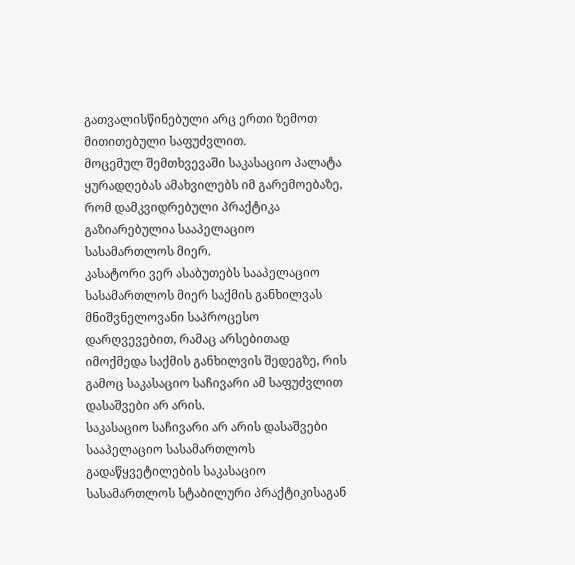გათვალისწინებული არც ერთი ზემოთ მითითებული საფუძვლით.
მოცემულ შემთხვევაში საკასაციო პალატა ყურადღებას ამახვილებს იმ გარემოებაზე, რომ დამკვიდრებული პრაქტიკა გაზიარებულია სააპელაციო სასამართლოს მიერ.
კასატორი ვერ ასაბუთებს სააპელაციო სასამართლოს მიერ საქმის განხილვას მნიშვნელოვანი საპროცესო დარღვევებით, რამაც არსებითად იმოქმედა საქმის განხილვის შედეგზე, რის გამოც საკასაციო საჩივარი ამ საფუძვლით დასაშვები არ არის.
საკასაციო საჩივარი არ არის დასაშვები სააპელაციო სასამართლოს გადაწყვეტილების საკასაციო სასამართლოს სტაბილური პრაქტიკისაგან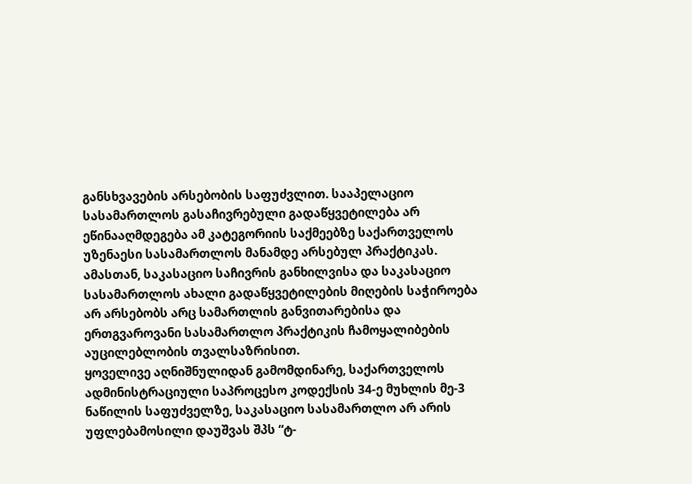განსხვავების არსებობის საფუძვლით. სააპელაციო სასამართლოს გასაჩივრებული გადაწყვეტილება არ ეწინააღმდეგება ამ კატეგორიის საქმეებზე საქართველოს უზენაესი სასამართლოს მანამდე არსებულ პრაქტიკას.
ამასთან, საკასაციო საჩივრის განხილვისა და საკასაციო სასამართლოს ახალი გადაწყვეტილების მიღების საჭიროება არ არსებობს არც სამართლის განვითარებისა და ერთგვაროვანი სასამართლო პრაქტიკის ჩამოყალიბების აუცილებლობის თვალსაზრისით.
ყოველივე აღნიშნულიდან გამომდინარე, საქართველოს ადმინისტრაციული საპროცესო კოდექსის 34-ე მუხლის მე-3 ნაწილის საფუძველზე, საკასაციო სასამართლო არ არის უფლებამოსილი დაუშვას შპს “ტ-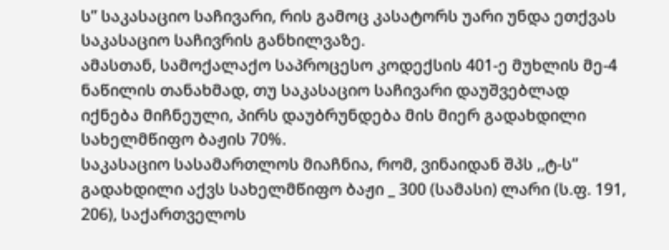ს” საკასაციო საჩივარი, რის გამოც კასატორს უარი უნდა ეთქვას საკასაციო საჩივრის განხილვაზე.
ამასთან, სამოქალაქო საპროცესო კოდექსის 401-ე მუხლის მე-4 ნაწილის თანახმად, თუ საკასაციო საჩივარი დაუშვებლად იქნება მიჩნეული, პირს დაუბრუნდება მის მიერ გადახდილი სახელმწიფო ბაჟის 70%.
საკასაციო სასამართლოს მიაჩნია, რომ, ვინაიდან შპს ,,ტ-ს” გადახდილი აქვს სახელმწიფო ბაჟი _ 300 (სამასი) ლარი (ს.ფ. 191, 206), საქართველოს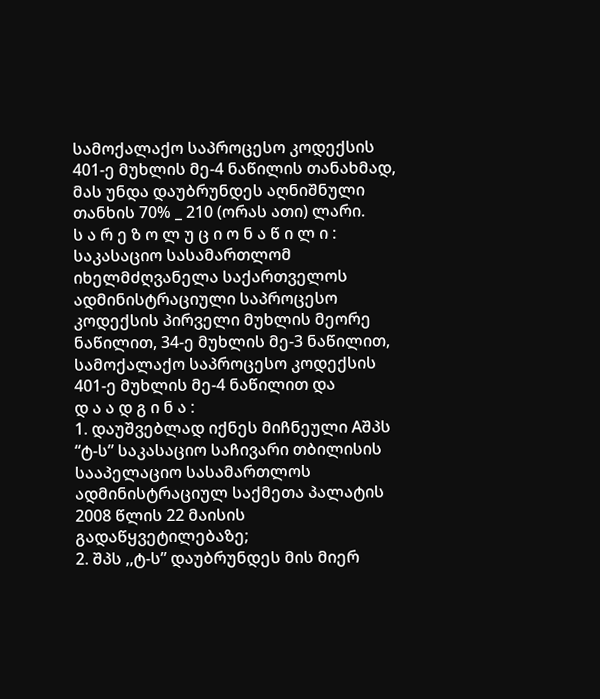სამოქალაქო საპროცესო კოდექსის 401-ე მუხლის მე-4 ნაწილის თანახმად, მას უნდა დაუბრუნდეს აღნიშნული თანხის 70% _ 210 (ორას ათი) ლარი.
ს ა რ ე ზ ო ლ უ ც ი ო ნ ა წ ი ლ ი :
საკასაციო სასამართლომ იხელმძღვანელა საქართველოს ადმინისტრაციული საპროცესო კოდექსის პირველი მუხლის მეორე ნაწილით, 34-ე მუხლის მე-3 ნაწილით, სამოქალაქო საპროცესო კოდექსის 401-ე მუხლის მე-4 ნაწილით და
დ ა ა დ გ ი ნ ა :
1. დაუშვებლად იქნეს მიჩნეული Aშპს “ტ-ს” საკასაციო საჩივარი თბილისის სააპელაციო სასამართლოს ადმინისტრაციულ საქმეთა პალატის 2008 წლის 22 მაისის გადაწყვეტილებაზე;
2. შპს ,,ტ-ს” დაუბრუნდეს მის მიერ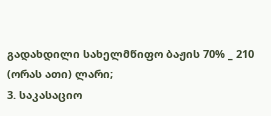გადახდილი სახელმწიფო ბაჟის 70% _ 210 (ორას ათი) ლარი;
3. საკასაციო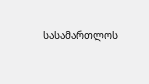სასამართლოს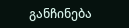განჩინება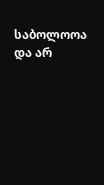საბოლოოა და არ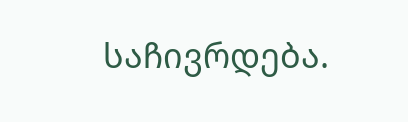საჩივრდება.